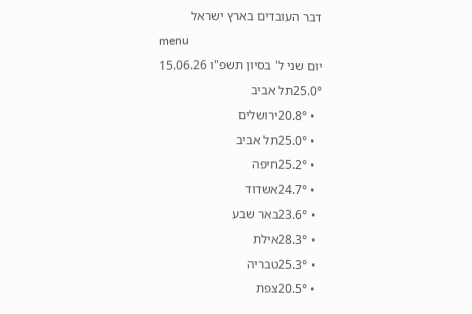דבר העובדים בארץ ישראל
menu
יום שני ל' בסיון תשפ"ו 15.06.26
25.0°תל אביב
  • 20.8°ירושלים
  • 25.0°תל אביב
  • 25.2°חיפה
  • 24.7°אשדוד
  • 23.6°באר שבע
  • 28.3°אילת
  • 25.3°טבריה
  • 20.5°צפת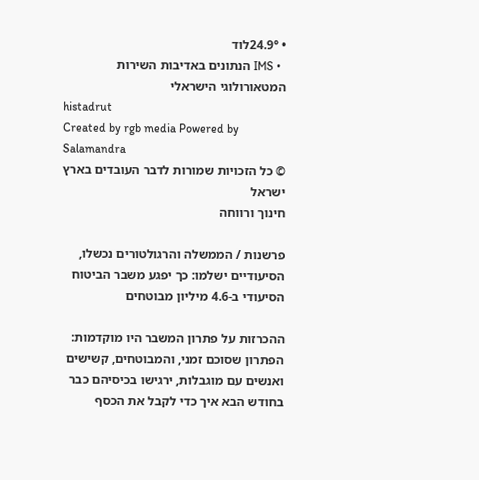• 24.9°לוד
  • IMS הנתונים באדיבות השירות המטאורולוגי הישראלי
histadrut
Created by rgb media Powered by Salamandra
© כל הזכויות שמורות לדבר העובדים בארץ ישראל
חינוך ורווחה

פרשנות / הממשלה והרגולטורים נכשלו, הסיעודיים ישלמו: כך יפגע משבר הביטוח הסיעודי ב-4.6 מיליון מבוטחים

ההכרזות על פתרון המשבר היו מוקדמות: הפתרון שסוכם זמני, והמבוטחים, קשישים ואנשים עם מוגבלות, ירגישו בכיסיהם כבר בחודש הבא איך כדי לקבל את הכסף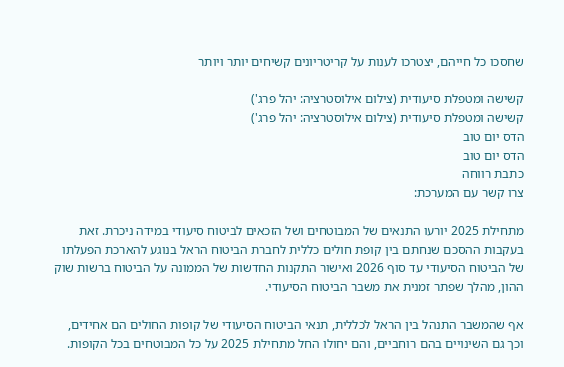שחסכו כל חייהם, יצטרכו לענות על קריטריונים קשיחים יותר ויותר

קשישה ומטפלת סיעודית (צילום אילוסטרציה: יהל פרג')
קשישה ומטפלת סיעודית (צילום אילוסטרציה: יהל פרג')
הדס יום טוב
הדס יום טוב
כתבת רווחה
צרו קשר עם המערכת:

מתחילת 2025 יורעו התנאים של המבוטחים ושל הזכאים לביטוח סיעודי במידה ניכרת. זאת בעקבות ההסכם שנחתם בין קופת חולים כללית לחברת הביטוח הראל בנוגע להארכת הפעלתו של הביטוח הסיעודי עד סוף 2026 ואישור התקנות החדשות של הממונה על הביטוח ברשות שוק ההון, מהלך שפתר זמנית את משבר הביטוח הסיעודי.

אף שהמשבר התנהל בין הראל לכללית, תנאי הביטוח הסיעודי של קופות החולים הם אחידים, וכך גם השינויים בהם רוחביים, והם יחולו החל מתחילת 2025 על כל המבוטחים בכל הקופות.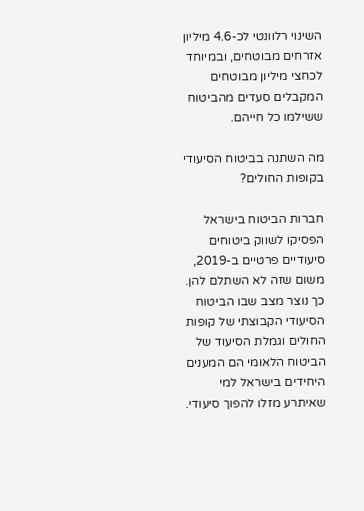השינוי רלוונטי לכ-4.6 מיליון אזרחים מבוטחים, ובמיוחד לכחצי מיליון מבוטחים המקבלים סעדים מהביטוח ששילמו כל חייהם.

מה השתנה בביטוח הסיעודי בקופות החולים?

חברות הביטוח בישראל הפסיקו לשווק ביטוחים סיעודיים פרטיים ב-2019, משום שזה לא השתלם להן. כך נוצר מצב שבו הביטוח הסיעודי הקבוצתי של קופות החולים וגמלת הסיעוד של הביטוח הלאומי הם המענים היחידים בישראל למי שאיתרע מזלו להפוך סיעודי.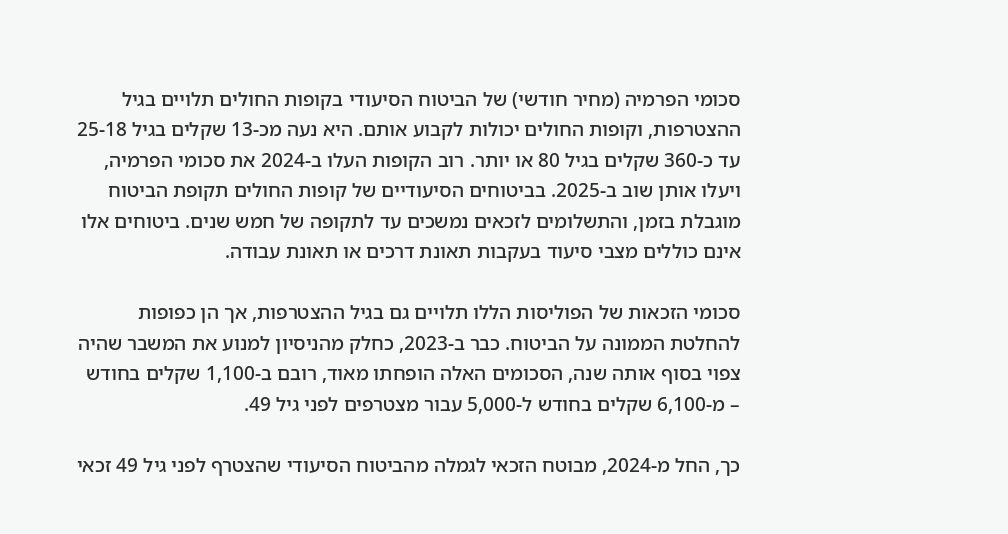סכומי הפרמיה (מחיר חודשי) של הביטוח הסיעודי בקופות החולים תלויים בגיל ההצטרפות, וקופות החולים יכולות לקבוע אותם. היא נעה מכ-13 שקלים בגיל 25-18 עד כ-360 שקלים בגיל 80 או יותר. רוב הקופות העלו ב-2024 את סכומי הפרמיה, ויעלו אותן שוב ב-2025. בביטוחים הסיעודיים של קופות החולים תקופת הביטוח מוגבלת בזמן, והתשלומים לזכאים נמשכים עד לתקופה של חמש שנים. ביטוחים אלו אינם כוללים מצבי סיעוד בעקבות תאונת דרכים או תאונת עבודה.

סכומי הזכאות של הפוליסות הללו תלויים גם בגיל ההצטרפות, אך הן כפופות להחלטת הממונה על הביטוח. כבר ב-2023, כחלק מהניסיון למנוע את המשבר שהיה צפוי בסוף אותה שנה, הסכומים האלה הופחתו מאוד, רובם ב-1,100 שקלים בחודש – מ-6,100 שקלים בחודש ל-5,000 עבור מצטרפים לפני גיל 49.

כך, החל מ-2024, מבוטח הזכאי לגמלה מהביטוח הסיעודי שהצטרף לפני גיל 49 זכאי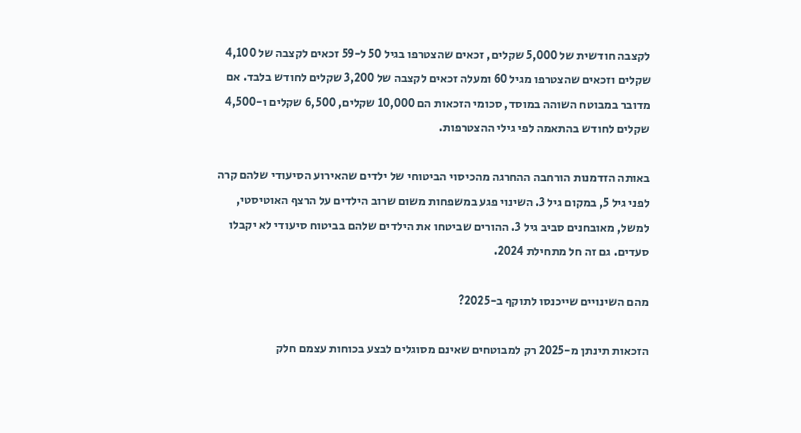לקצבה חודשית של 5,000 שקלים, זכאים שהצטרפו בגיל 50 ל-59 זכאים לקצבה של 4,100 שקלים וזכאים שהצטרפו מגיל 60 ומעלה זכאים לקצבה של 3,200 שקלים לחודש בלבד. אם מדובר במבוטח השוהה במוסד, סכומי הזכאות הם 10,000 שקלים, 6,500 שקלים ו-4,500 שקלים לחודש בהתאמה לפי גילי ההצטרפות.

באותה הזדמנות הורחבה ההחרגה מהכיסוי הביטוחי של ילדים שהאירוע הסיעודי שלהם קרה לפני גיל 5, במקום גיל 3. השינוי פגע במשפחות משום שרוב הילדים על הרצף האוטיסטי, למשל, מאובחנים סביב גיל 3. ההורים שביטחו את הילדים שלהם בביטוח סיעודי לא יקבלו סעדים. גם זה חל מתחילת 2024.

מהם השינויים שייכנסו לתוקף ב-2025?

הזכאות תינתן מ-2025 רק למבוטחים שאינם מסוגלים לבצע בכוחות עצמם חלק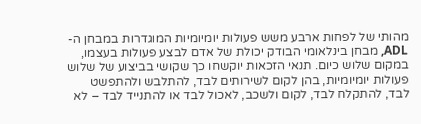מהותי של לפחות ארבע משש פעולות יומיומיות המוגדרות במבחן ה-ADL, מבחן בינלאומי הבודק יכולת של אדם לבצע פעולות בעצמו, במקום שלוש כיום. תנאי הזכאות יוקשחו כך שקושי בביצוע של שלוש פעולות יומיומיות, בהן לקום לשירותים לבד, להתלבש ולהתפשט לבד, להתקלח לבד, לקום ולשכב, לאכול לבד או להתנייד לבד – לא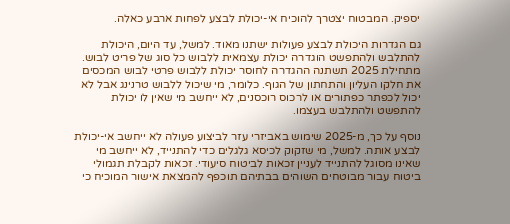יספיק. המבטוח יצטרך להוכיח אי-יכולת לבצע לפחות ארבע כאלה.

גם הגדרות היכולת לבצע פעולות ישתנו מאוד. למשל, עד היום, היכולת להתלבש ולהתפשט הוגדרה יכולת עצמאית ללבוש כל סוג של פריט לבוש. מתחילת 2025 תשתנה ההגדרה לחוסר יכולת ללבוש פרטי לבוש המכסים את חלקו העליון והתחתון של הגוף. כלומר, מי שיכול ללבוש טרנינג אבל לא יכול לכפתר כפתורים או לרכוס רוכסנים, לא ייחשב מי שאין לו יכולת להתפשט ולהתלבש בעצמו.

נוסף על כך, מ-2025 שימוש באביזרי עזר לביצוע פעולה לא ייחשב אי-יכולת לבצע אותה. למשל, מי שזקוק לכיסא גלגלים כדי להתנייד, לא ייחשב מי שאינו מסוגל להתנייד לעניין זכאות לביטוח סיעודי. זכאות לקבלת תגמולי ביטוח עבור מבוטחים השוהים בבתיהם תוכפף להמצאת אישור המוכיח כי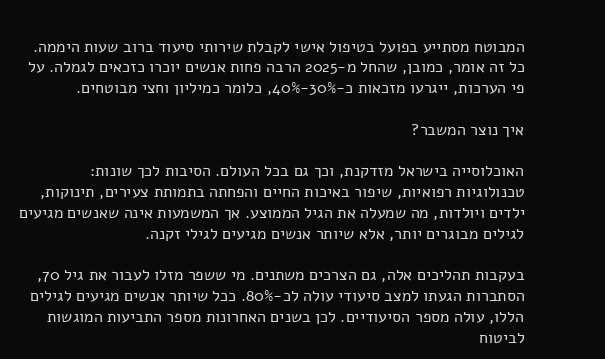המבוטח מסתייע בפועל בטיפול אישי לקבלת שירותי סיעוד ברוב שעות היממה. כל זה אומר, כמובן, שהחל מ-2025 הרבה פחות אנשים יוכרו כזכאים לגמלה. על פי הערכות, ייגרעו מזכאות כ-30%-40%, כלומר כמיליון וחצי מבוטחים.

איך נוצר המשבר?

האוכלוסייה בישראל מזדקנת, וכך גם בכל העולם. הסיבות לכך שונות: טכנולוגיות רפואיות, שיפור באיכות החיים והפחתה בתמותת צעירים, תינוקות, ילדים ויולדות, מה שמעלה את הגיל הממוצע. אך המשמעות אינה שאנשים מגיעים לגילים מבוגרים יותר, אלא שיותר אנשים מגיעים לגילי זקנה.

בעקבות תהליכים אלה, גם הצרכים משתנים. מי ששפר מזלו לעבור את גיל 70, הסתברות הגעתו למצב סיעודי עולה לכ-80%. ככל שיותר אנשים מגיעים לגילים הללו, עולה מספר הסיעודיים. לכן בשנים האחרונות מספר התביעות המוגשות לביטוח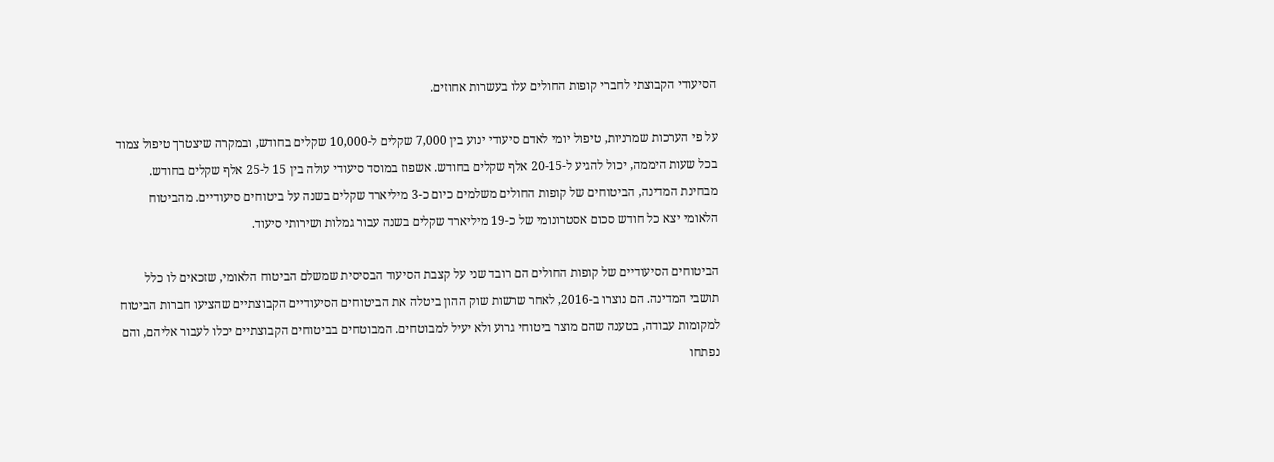הסיעודי הקבוצתי לחברי קופות החולים עלו בעשרות אחוזים.

על פי הערכות שמרניות, טיפול יומי לאדם סיעודי ינוע בין 7,000 שקלים ל-10,000 שקלים בחודש, ובמקרה שיצטרך טיפול צמוד בכל שעות היממה, יכול להגיע ל-20-15 אלף שקלים בחודש. אשפוז במוסד סיעודי עולה בין 15 ל-25 אלף שקלים בחודש. מבחינת המדינה, הביטוחים של קופות החולים משלמים כיום כ-3 מיליארד שקלים בשנה על ביטוחים סיעודיים. מהביטוח הלאומי יצא כל חודש סכום אסטרונומי של כ-19 מיליארד שקלים בשנה עבור גמלות ושירותי סיעוד.

הביטוחים הסיעודיים של קופות החולים הם רובד שני על קצבת הסיעוד הבסיסית שמשלם הביטוח הלאומי, שזכאים לו כלל תושבי המדינה. הם נוצרו ב-2016, לאחר שרשות שוק ההון ביטלה את הביטוחים הסיעודיים הקבוצתיים שהציעו חברות הביטוח למקומות עבודה, בטענה שהם מוצר ביטוחי גרוע ולא יעיל למבוטחים. המבוטחים בביטוחים הקבוצתיים יכלו לעבור אליהם, והם נפתחו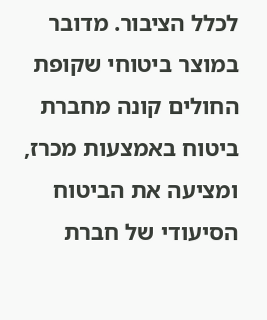לכלל הציבור. מדובר במוצר ביטוחי שקופת החולים קונה מחברת ביטוח באמצעות מכרז, ומציעה את הביטוח הסיעודי של חברת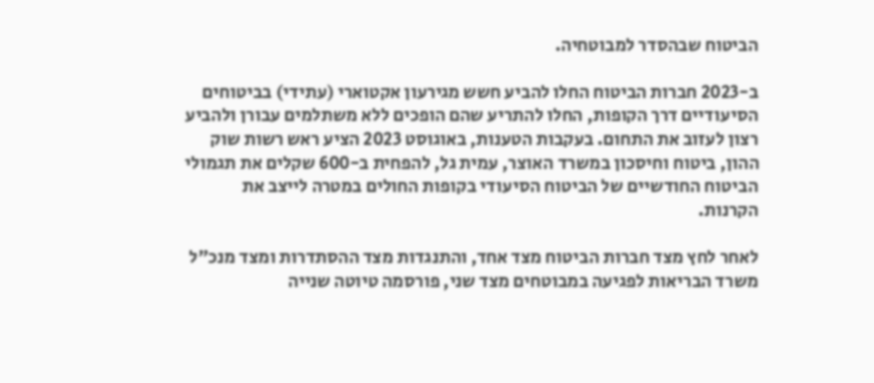הביטוח שבהסדר למבוטחיה.

ב-2023 חברות הביטוח החלו להביע חשש מגירעון אקטוארי (עתידי) בביטוחים הסיעודיים דרך הקופות, החלו להתריע שהם הופכים ללא משתלמים עבורן ולהביע רצון לעזוב את התחום. בעקבות הטענות, באוגוסט 2023 הציע ראש רשות שוק ההון, ביטוח וחיסכון במשרד האוצר, עמית גל, להפחית ב-600 שקלים את תגמולי הביטוח החודשיים של הביטוח הסיעודי בקופות החולים במטרה לייצב את הקרנות.

לאחר לחץ מצד חברות הביטוח מצד אחד, והתנגדות מצד ההסתדרות ומצד מנכ"ל משרד הבריאות לפגיעה במבוטחים מצד שני, פורסמה טיוטה שנייה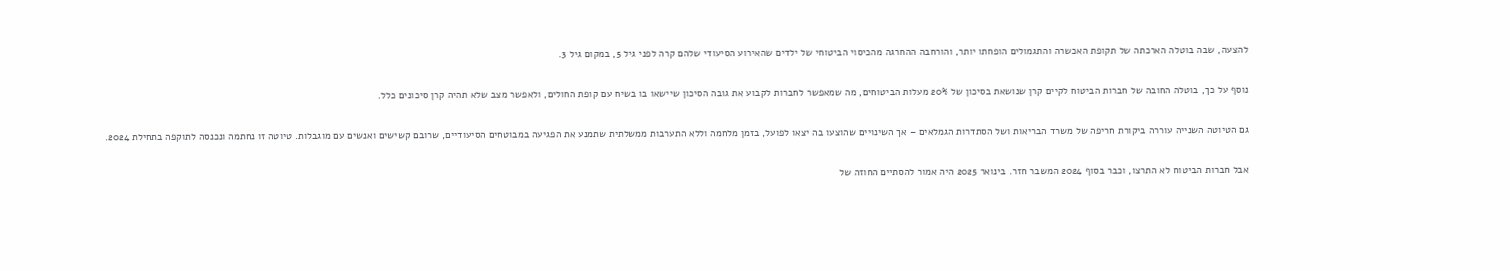להצעה, שבה בוטלה הארכתה של תקופת האכשרה והתגמולים הופחתו יותר, והורחבה ההחרגה מהכיסוי הביטוחי של ילדים שהאירוע הסיעודי שלהם קרה לפני גיל 5, במקום גיל 3.

נוסף על כך, בוטלה החובה של חברות הביטוח לקיים קרן שנושאת בסיכון של 20% מעלות הביטוחים, מה שמאפשר לחברות לקבוע את גובה הסיכון שיישאו בו בשיח עם קופת החולים, ולאפשר מצב שלא תהיה קרן סיכונים כלל.

גם הטיוטה השנייה עוררה ביקורת חריפה של משרד הבריאות ושל הסתדרות הגמלאים – אך השינויים שהוצעו בה יצאו לפועל, בזמן מלחמה וללא התערבות ממשלתית שתמנע את הפגיעה במבוטחים הסיעודיים, שרובם קשישים ואנשים עם מוגבלות. טיוטה זו נחתמה ונכנסה לתוקפה בתחילת 2024.

אבל חברות הביטוח לא התרצו, וכבר בסוף 2024 המשבר חזר. בינואר 2025 היה אמור להסתיים החוזה של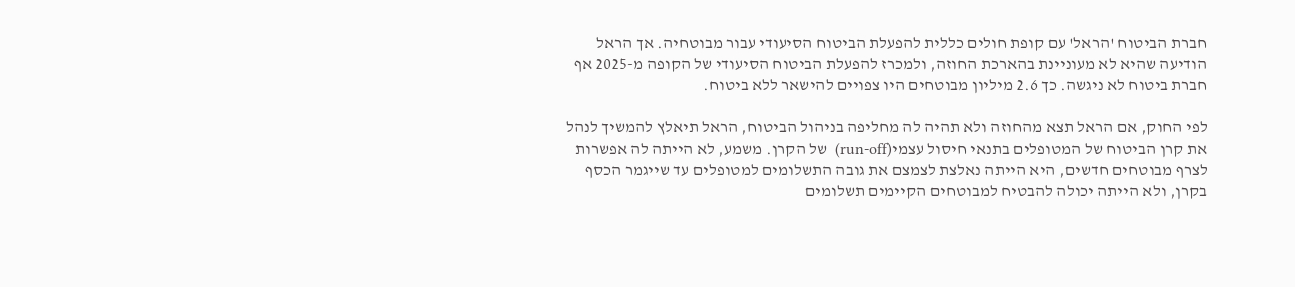חברת הביטוח 'הראל' עם קופת חולים כללית להפעלת הביטוח הסיעודי עבור מבוטחיה. אך הראל הודיעה שהיא לא מעוניינת בהארכת החוזה, ולמכרז להפעלת הביטוח הסיעודי של הקופה מ-2025 אף חברת ביטוח לא ניגשה. כך 2.6 מיליון מבוטחים היו צפויים להישאר ללא ביטוח.

לפי החוק, אם הראל תצא מהחוזה ולא תהיה לה מחליפה בניהול הביטוח, הראל תיאלץ להמשיך לנהל את קרן הביטוח של המטופלים בתנאי חיסול עצמי(run-off)  של הקרן. משמע, לא הייתה לה אפשרות לצרף מבוטחים חדשים, היא הייתה נאלצת לצמצם את גובה התשלומים למטופלים עד שייגמר הכסף בקרן, ולא הייתה יכולה להבטיח למבוטחים הקיימים תשלומים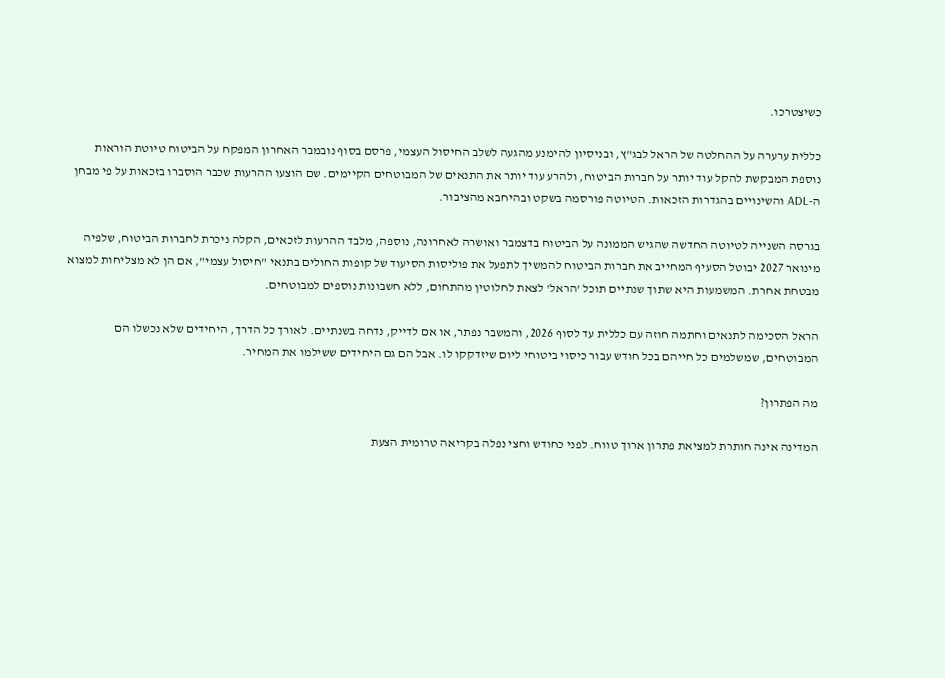כשיצטרכו.

כללית ערערה על ההחלטה של הראל לבג"ץ, ובניסיון להימנע מהגעה לשלב החיסול העצמי, פרסם בסוף נובמבר האחרון המפקח על הביטוח טיוטת הוראות נוספת המבקשת להקל עוד יותר על חברות הביטוח, ולהרע עוד יותר את התנאים של המבוטחים הקיימים. שם הוצעו ההרעות שכבר הוסברו בזכאות על פי מבחן ה-ADL והשינויים בהגדרות הזכאות. הטיוטה פורסמה בשקט ובהיחבא מהציבור.

בגרסה השנייה לטיוטה החדשה שהגיש הממונה על הביטוח בדצמבר ואושרה לאחרונה, נוספה, מלבד ההרעות לזכאים, הקלה ניכרת לחברות הביטוח, שלפיה מינואר 2027 יבוטל הסעיף המחייב את חברות הביטוח להמשיך לתפעל את פוליסות הסיעוד של קופות החולים בתנאי "חיסול עצמי", אם הן לא מצליחות למצוא מבטחת אחרת. המשמעות היא שתוך שנתיים תוכל 'הראל' לצאת לחלוטין מהתחום, ללא חשבונות נוספים למבוטחים.

הראל הסכימה לתנאים וחתמה חוזה עם כללית עד לסוף 2026, והמשבר נפתר, או אם לדייק, נדחה בשנתיים. לאורך כל הדרך, היחידים שלא נכשלו הם המבוטחים, שמשלמים כל חייהם בכל חודש עבור כיסוי ביטוחי ליום שיזדקקו לו. אבל הם גם היחידים ששילמו את המחיר.

מה הפתרון?

המדינה אינה חותרת למציאת פתרון ארוך טווח. לפני כחודש וחצי נפלה בקריאה טרומית הצעת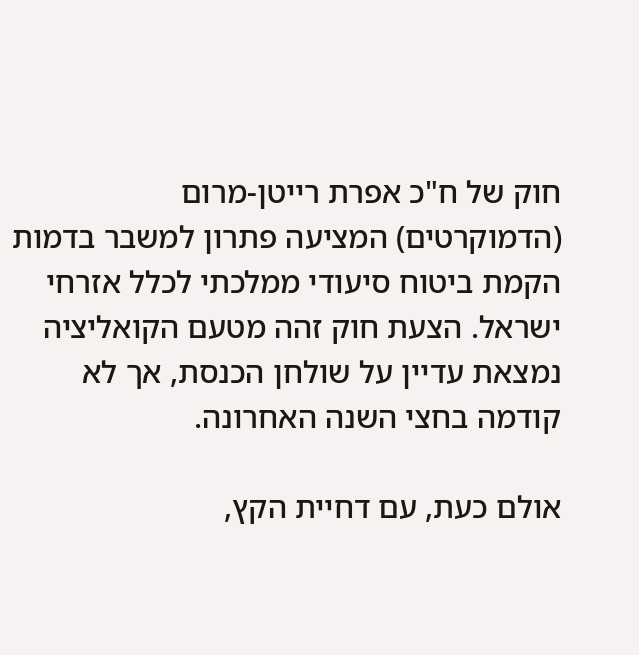חוק של ח"כ אפרת רייטן-מרום (הדמוקרטים) המציעה פתרון למשבר בדמות הקמת ביטוח סיעודי ממלכתי לכלל אזרחי ישראל. הצעת חוק זהה מטעם הקואליציה נמצאת עדיין על שולחן הכנסת, אך לא קודמה בחצי השנה האחרונה.

אולם כעת, עם דחיית הקץ,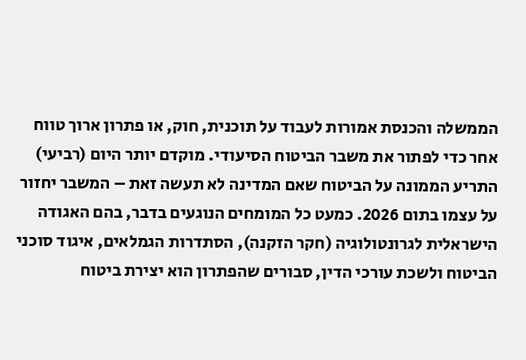הממשלה והכנסת אמורות לעבוד על תוכנית, חוק, או פתרון ארוך טווח אחר כדי לפתור את משבר הביטוח הסיעודי. מוקדם יותר היום (רביעי) התריע הממונה על הביטוח שאם המדינה לא תעשה זאת – המשבר יחזור על עצמו בתום 2026. כמעט כל המומחים הנוגעים בדבר, בהם האגודה הישראלית לגרונטולוגיה (חקר הזקנה), הסתדרות הגמלאים, איגוד סוכני הביטוח ולשכת עורכי הדין, סבורים שהפתרון הוא יצירת ביטוח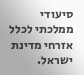סיעודי ממלכתי לכלל אזרחי מדינת ישראל.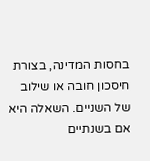בחסות המדינה, בצורת חיסכון חובה או שילוב של השניים. השאלה היא אם בשנתיים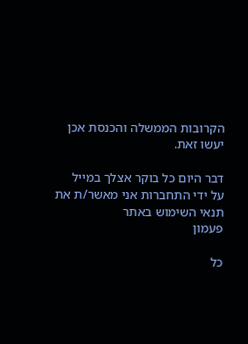הקרובות הממשלה והכנסת אכן יעשו זאת.

דבר היום כל בוקר אצלך במייל
על ידי התחברות אני מאשר/ת את תנאי השימוש באתר
פעמון

כל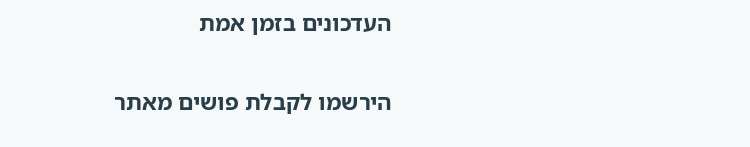העדכונים בזמן אמת

הירשמו לקבלת פושים מאתר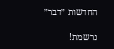החדשות ״דבר״

נרשמת!